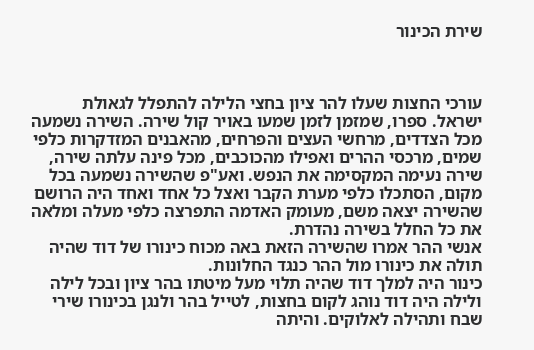שירת הכינור



עורכי החצות שעלו להר ציון בחצי הלילה להתפלל לגאולת ישראל. ספרו, שמזמן לזמן שמעו באויר קול שירה. השירה נשמעה מכל הצדדים, מרחשי העצים והפרחים, מהאבנים המזדקרות כלפי שמים, מרכסי ההרים ואפילו מהכוכבים, מכל פינה עלתה שירה, שירה נעימה המקסימה את הנפש. ואע"פ שהשירה נשמעה בכל מקום, הסתכלו כלפי מערת הקבר ואצל כל אחד ואחד היה הרושם שהשירה יצאה משם, מעומק האדמה התפרצה כלפי מעלה ומלאה את כל החלל בשירה נהדרת.
אנשי ההר אמרו שהשירה הזאת באה מכוח כינורו של דוד שהיה תולה את כינורו מול ההר כנגד החלונות.
כינור היה למלך דוד שהיה תלוי מעל מיטתו בהר ציון ובכל לילה ולילה היה דוד נוהג לקום בחצות, לטייל בהר ולנגן בכינורו שירי שבח ותהילה לאלוקים. והיתה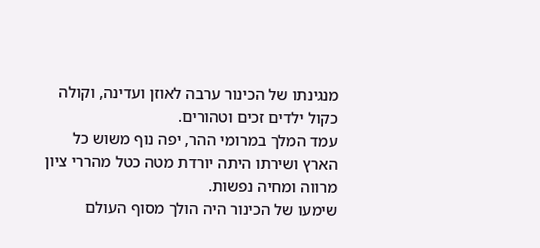מנגינתו של הכינור ערבה לאוזן ועדינה, וקולה כקול ילדים זכים וטהורים.
עמד המלך במרומי ההר, יפה נוף משוש כל הארץ ושירתו היתה יורדת מטה כטל מהררי ציון מרווה ומחיה נפשות.
שימעו של הכינור היה הולך מסוף העולם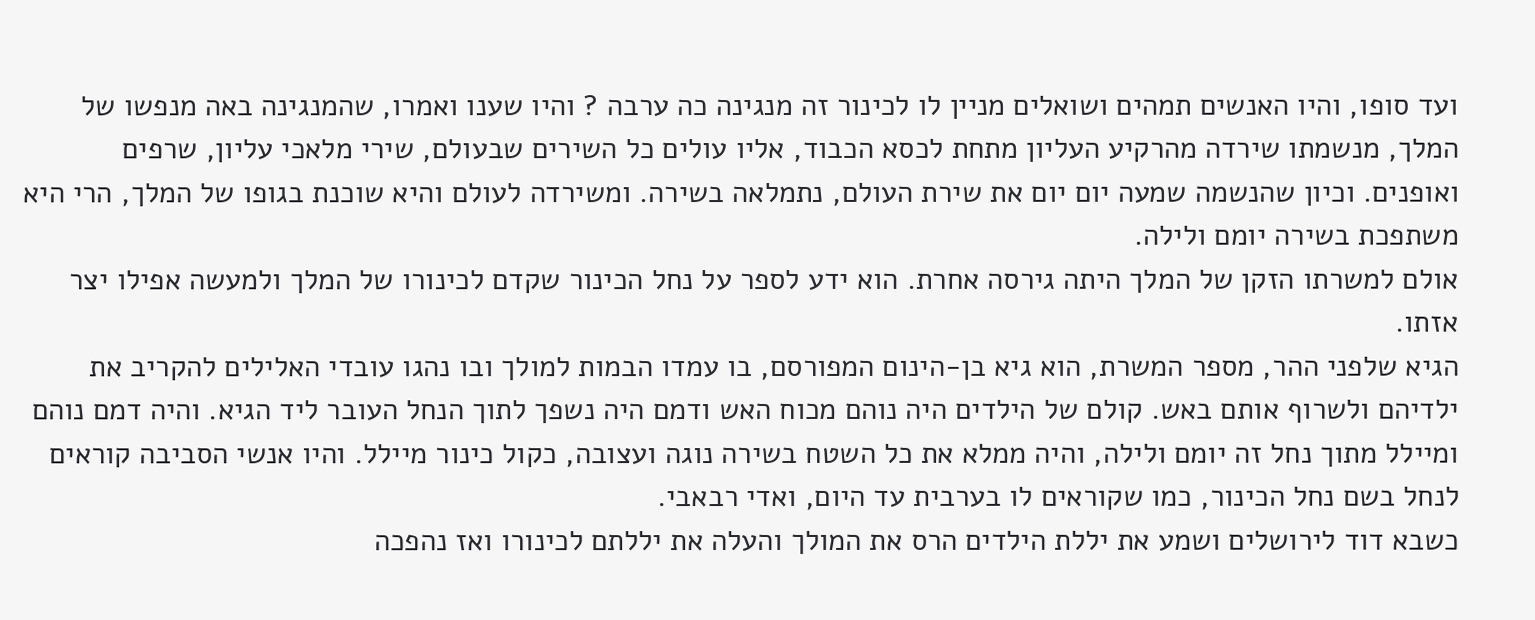ועד סופו, והיו האנשים תמהים ושואלים מניין לו לכינור זה מנגינה כה ערבה ? והיו שענו ואמרו, שהמנגינה באה מנפשו של המלך, מנשמתו שירדה מהרקיע העליון מתחת לכסא הכבוד, אליו עולים כל השירים שבעולם, שירי מלאכי עליון, שרפים ואופנים. וכיון שהנשמה שמעה יום יום את שירת העולם, נתמלאה בשירה. ומשירדה לעולם והיא שוכנת בגופו של המלך, הרי היא משתפכת בשירה יומם ולילה.
אולם למשרתו הזקן של המלך היתה גירסה אחרת. הוא ידע לספר על נחל הכינור שקדם לכינורו של המלך ולמעשה אפילו יצר אזתו.
הגיא שלפני ההר, מספר המשרת, הוא גיא בן-הינום המפורסם, בו עמדו הבמות למולך ובו נהגו עובדי האלילים להקריב את ילדיהם ולשרוף אותם באש. קולם של הילדים היה נוהם מכוח האש ודמם היה נשפך לתוך הנחל העובר ליד הגיא. והיה דמם נוהם ומיילל מתוך נחל זה יומם ולילה, והיה ממלא את כל השטח בשירה נוגה ועצובה, כקול כינור מיילל. והיו אנשי הסביבה קוראים לנחל בשם נחל הכינור, כמו שקוראים לו בערבית עד היום, ואדי רבאבי.
כשבא דוד לירושלים ושמע את יללת הילדים הרס את המולך והעלה את יללתם לכינורו ואז נהפכה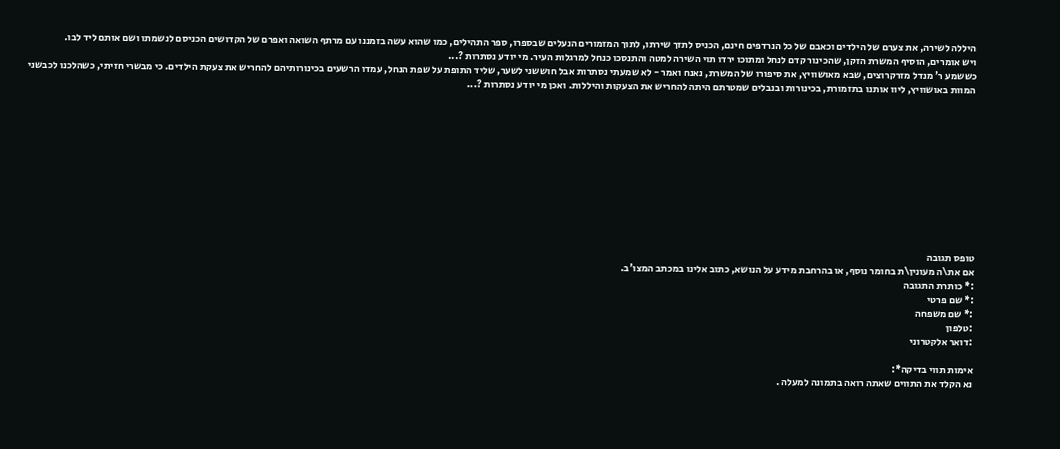היללה לשירה, את צערם של הילדים וכאבם של כל הנרדפים חינם, הכניס לתזך שירתו, לתוך המזמורים הנעלים שבספרו, ספר התהילים, כמו שהוא עשה בזמננו עם מרתף השואה ואפרם של הקדושים הכניסם לנשמתו ושם אותם ליד לבו.
ויש אומרים, הוסיף המשרת הזקן, שהכינור קדם לנחל ומתוכו ירדו תוי השירה למטה והתנסכו כנחל למרגלות העיר. מי יודע נסתרות ?...
כששמע ר' מנדל מזרקרוצים, שבא מאושוויץ, את סיפורו של המשרת, נאנח ואמר - לא שמעתי נסתרות אבל חוששני לשער, שליד התופת על שפת הנחל, עמדו הרשעים בכינורותיהם להחריש את צעקת הילדים. כי מבשרי חזיתי, כשהלכנו לכבשני המוות באושוויץ, ליוו אותנו בתזמורת, בכינורות ובנבלים שמטרתם היתה להחריש את הצעקות והיללות. ואכן מי יודע נסתרות ?...











טופס תגובה
אם את\ה מעונין\ת בחומר נוסף, או בהרחבת מידע על הנושא, כתוב אלינו במכתב המצו'ב.
:* כותרת התגובה
:* שם פרטי
:* שם משפחה
:טלפון
:דואר אלקטרוני

אימות תווי בדיקה*:
נא הקלד את התווים שאתה רואה בתמונה למעלה .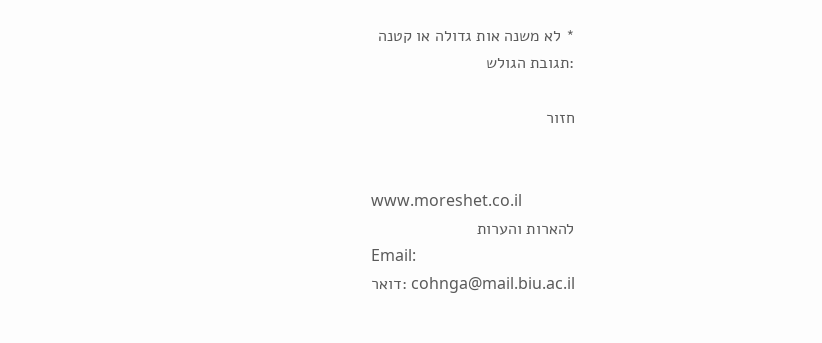* לא משנה אות גדולה או קטנה
:תגובת הגולש

חזור


www.moreshet.co.il
להארות והערות
Email:
cohnga@mail.biu.ac.il :דואר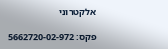אלקטרוני

פקס: 5662720-02-972